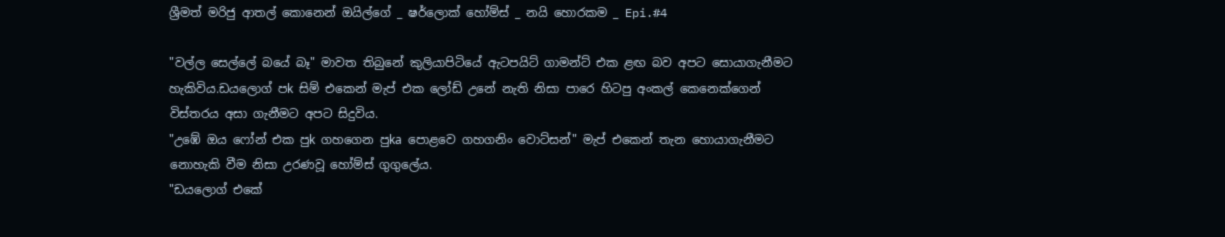ශ්‍රීමත් මරිජු ආතල් කොනෙන් ඔයිල්ගේ _ ෂර්ලොක් හෝම්ස් _ නයි හොරකම _ Epi.#4

"වල්ල සෙල්ලේ බයේ බෑ" මාවත තිබුනේ කුලියාපිටියේ ඇටපයිට් ගාමන්ට් එක ළඟ බව අපට සොයාගැනීමට හැකිවිය.ඩයලොග් පk සිම් එකෙන් මැප් එක ලෝඩ් උනේ නැති නිසා පාරෙ හිටපු අංකල් කෙනෙක්ගෙන් විස්තරය අසා ගැනීමට අපට සිදුවිය.
"උඹේ ඔය ෆෝන් එක පුk ගහගෙන පුka පොළවෙ ගහගනිං වොට්සන්" මැප් එකෙන් තැන හොයාගැනීමට නොහැකි වීම නිසා උරණවූ හෝම්ස් ගුගුලේය.
"ඩයලොග් එකේ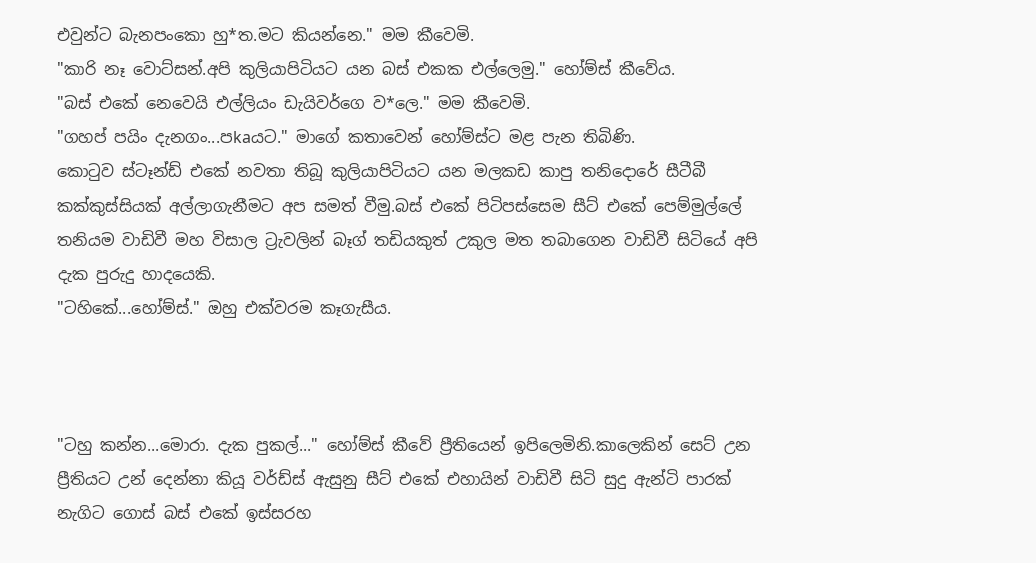එවුන්ට බැනපංකො හු*ත.මට කියන්නෙ." මම කීවෙමි.
"කාරි නෑ වොට්සන්.අපි කුලියාපිටියට යන බස් එකක එල්ලෙමු." හෝම්ස් කීවේය.
"බස් එකේ නෙවෙයි එල්ලියං ඩැයිවර්ගෙ ව*ලෙ." මම කීවෙමි.
"ගහප් පයිං දැනගං...පkaයට." මාගේ කතාවෙන් හෝම්ස්ට මළ පැන තිබිණි.
කොටුව ස්ටෑන්ඩ් එකේ නවතා තිබූ කුලියාපිටියට යන මලකඩ කාපු තනිදොරේ සීටීබී කක්කුස්සියක් අල්ලාගැනීමට අප සමත් වීමු.බස් එකේ පිටිපස්සෙම සීට් එකේ පෙම්මුල්ලේ තනියම වාඩිවී මහ විසාල ට්‍රැවලින් බෑග් තඩියකුත් උකුල මත තබාගෙන වාඩිවී සිටියේ අපි දැක පුරුදු හාදයෙකි.
"ටහිකේ...හෝම්ස්." ඔහු එක්වරම කෑගැසීය.



"ටහු කන්න...මොරා. දැක පුකල්..." හෝම්ස් කීවේ ප්‍රීතියෙන් ඉපිලෙමිනි.කාලෙකින් සෙට් උන ප්‍රීතියට උන් දෙන්නා කියූ වර්ඩ්ස් ඇසුනු සීට් එකේ එහායින් වාඩිවී සිටි සුදු ඇන්ටි පාරක් නැගිට ගොස් බස් එකේ ඉස්සරහ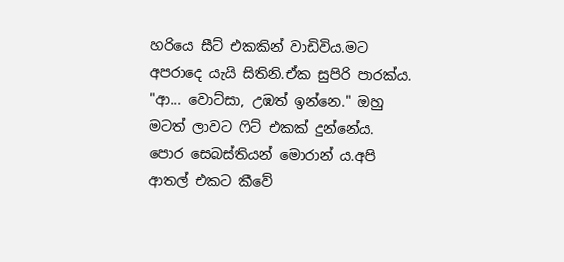හරියෙ සීට් එකකින් වාඩිවිය.මට අපරාදෙ යැයි සිතිනි.ඒක සුපිරි පාරක්ය.
"ආ... වොට්සා, උඹත් ඉන්නෙ." ඔහු මටත් ලාවට ෆිට් එකක් දුන්නේය.
පොර සෙබස්තියන් මොරාන් ය.අපි ආතල් එකට කීවේ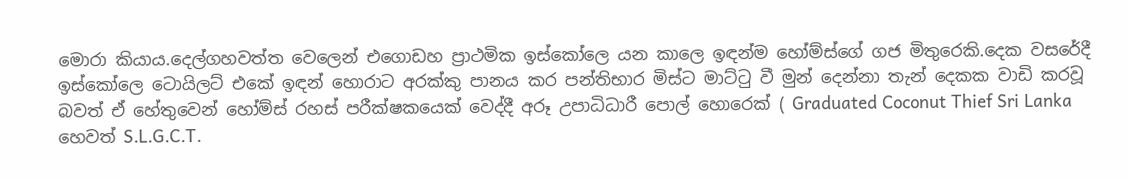මොරා කියාය.දෙල්ගහවත්ත වෙලෙන් එගොඩහ ප්‍රාථමික ඉස්කෝලෙ යන කාලෙ ඉඳන්ම හෝම්ස්ගේ ගජ මිතුරෙකි.දෙක වසරේදී ඉස්කෝලෙ ටොයිලට් එකේ ඉඳන් හොරාට අරක්කු පානය කර පන්තිභාර මිස්ට මාට්ටු වී මුන් දෙන්නා තැන් දෙකක වාඩි කරවූ බවත් ඒ හේතුවෙන් හෝම්ස් රහස් පරීක්ෂකයෙක් වෙද්දී අරූ උපාධිධාරී පොල් හොරෙක් ( Graduated Coconut Thief Sri Lanka හෙවත් S.L.G.C.T.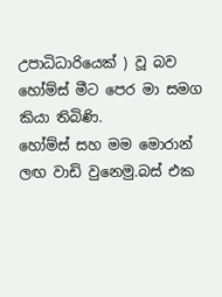උපාධිධාරියෙක් ) වූ බව හෝම්ස් මීට පෙර මා සමග කියා තිබිණි.
හෝම්ස් සහ මම මොරාන් ලඟ වාඩි වුනෙමු.බස් එක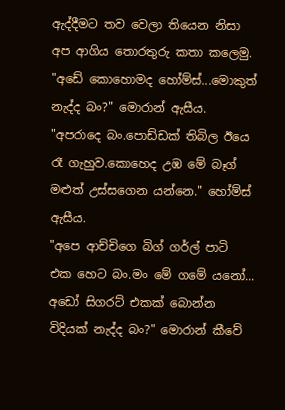ඇද්දීමට තව වෙලා තියෙන නිසා අප ආගිය තොරතුරු කතා කලෙමු.
"අඩේ කොහොමද හෝම්ස්...මොකුත් නැද්ද බං?" මොරාන් ඇසීය.
"අපරාදෙ බං.පොඩ්ඩක් තිබිල ඊයෙ රෑ ගැහුව.කොහෙද උඹ මේ බෑග් මළුත් උස්සගෙන යන්නෙ." හෝම්ස් ඇසීය.
"අපෙ ආච්චිගෙ බිග් ගර්ල් පාටි එක හෙට බං.මං මේ ගමේ යනෝ... අඩෝ සිගරට් එකක් බොන්න විදියක් නැද්ද බං?" මොරාන් කීවේ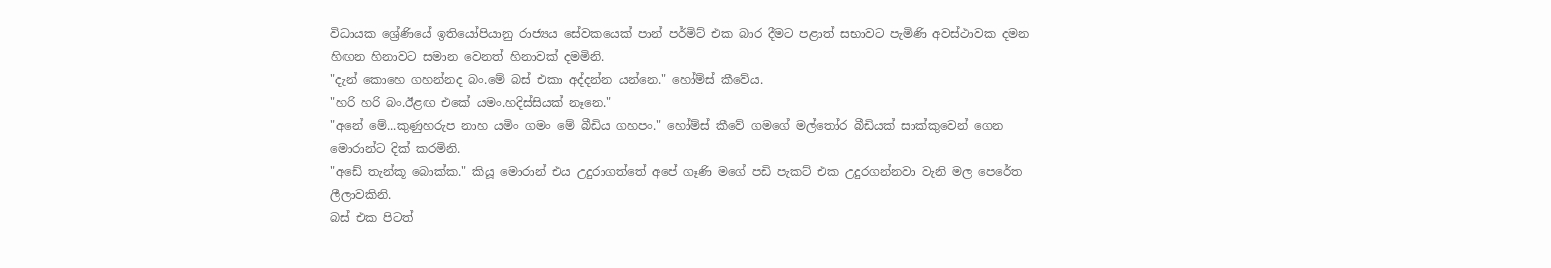විධායක ශ්‍රේණියේ ඉතියෝපියානු රාජ්‍යය සේවකයෙක් පාන් පර්මිට් එක බාර දීමට පළාත් සභාවට පැමිණි අවස්ථාවක දමන හිඟන හිනාවට සමාන වෙනත් හිනාවක් දමමිනි.
"දැන් කොහෙ ගහන්නද බං.මේ බස් එකා අද්දන්න යන්නෙ." හෝම්ස් කීවේය.
"හරි හරි බං.ඊළඟ එකේ යමං.හදිස්සියක් නෑනෙ."
"අනේ මේ...කුණුහරුප නාහ යමිං ගමං මේ බීඩිය ගහපං." හෝම්ස් කීවේ ගමගේ මල්තෝර බීඩියක් සාක්කුවෙන් ගෙන මොරාන්ට දික් කරමිනි.
"අඩේ තැන්කූ බොක්ක." කියූ මොරාන් එය උදුරාගත්තේ අපේ ගෑණි මගේ පඩි පැකට් එක උදුරගන්නවා වැනි මල පෙරේත ලීලාවකිනි.
බස් එක පිටත්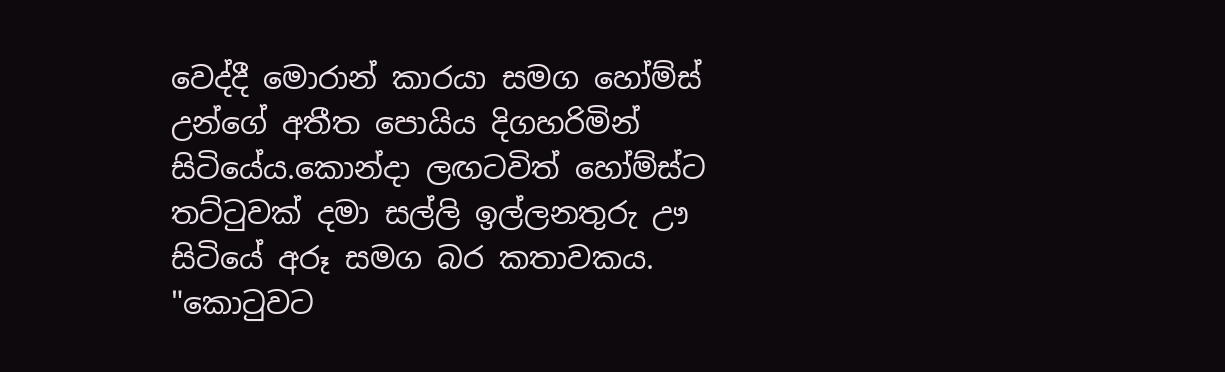වෙද්දී මොරාන් කාරයා සමග හෝම්ස් උන්ගේ අතීත පොයිය දිගහරිමින් සිටියේය.කොන්දා ලඟටවිත් හෝම්ස්ට තට්ටුවක් දමා සල්ලි ඉල්ලනතුරු ඌ සිටියේ අරූ සමග බර කතාවකය.
"කොටුවට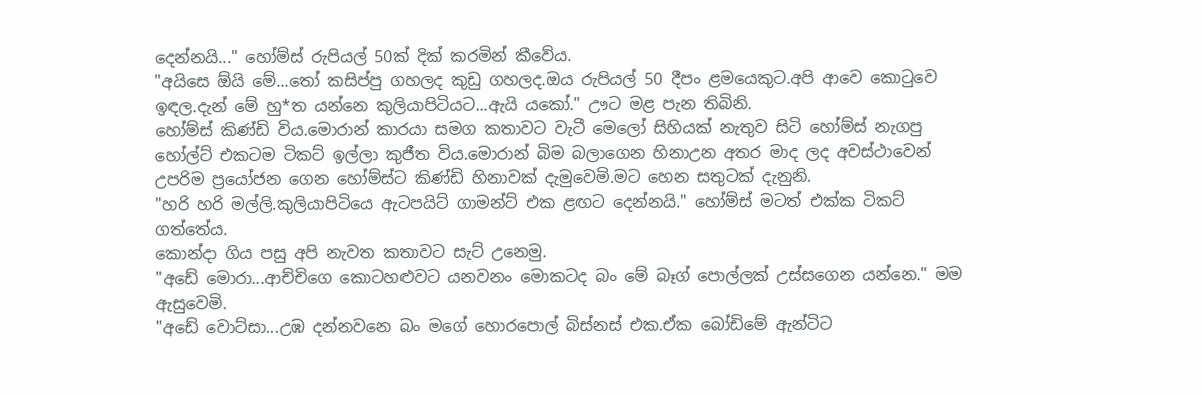දෙන්නයි..." හෝම්ස් රුපියල් 50ක් දික් කරමින් කීවේය.
"අයිසෙ ඕයි මේ...තෝ කසිප්පු ගහලද කුඩු ගහලද.ඔය රුපියල් 50 දීපං ළමයෙකුට.අපි ආවෙ කොටුවෙ ඉඳල.දැන් මේ හු*ත යන්නෙ කුලියාපිටියට...ඇයි යකෝ." ඌට මළ පැන තිබිනි.
හෝම්ස් කිණ්ඩි විය.මොරාන් කාරයා සමග කතාවට වැටී මෙලෝ සිහියක් නැතුව සිටි හෝම්ස් නැගපු හෝල්ට් එකටම ටිකට් ඉල්ලා කුජීත විය.මොරාන් බිම බලාගෙන හිනාඋන අතර මාද ලද අවස්ථාවෙන් උපරිම ප්‍රයෝජන ගෙන හෝම්ස්ට කිණ්ඩි හිනාවක් දැමුවෙමි.මට හෙන සතුටක් දැනුනි.
"හරි හරි මල්ලි.කුලියාපිටියෙ ඇටපයිට් ගාමන්ට් එක ළඟට දෙන්නයි." හෝම්ස් මටත් එක්ක ටිකට් ගත්තේය.
කොන්දා ගිය පසු අපි නැවත කතාවට සැට් උනෙමු.
"අඩේ මොරා...ආච්චිගෙ කොටහළුවට යනවනං මොකටද බං මේ බෑග් පොල්ලක් උස්සගෙන යන්නෙ." මම ඇසුවෙමි.
"අඩේ වොට්සා...උඹ දන්නවනෙ බං මගේ හොරපොල් බිස්නස් එක.ඒක බෝඩිමේ ඇන්ටිට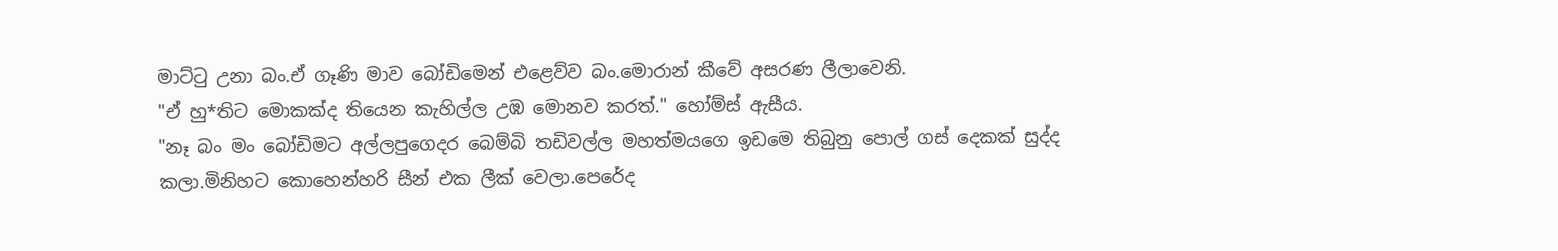මාට්ටු උනා බං.ඒ ගෑණි මාව බෝඩිමෙන් එළෙව්ව බං.මොරාන් කීවේ අසරණ ලීලාවෙනි.
"ඒ හු*තිට මොකක්ද තියෙන කැහිල්ල උඹ මොනව කරත්." හෝම්ස් ඇසීය.
"නෑ බං මං බෝඩිමට අල්ලපුගෙදර බෙම්බි තඩිවල්ල මහත්මයගෙ ඉඩමෙ තිබුනු පොල් ගස් දෙකක් සුද්ද කලා.මිනිහට කොහෙන්හරි සීන් එක ලීක් වෙලා.පෙරේද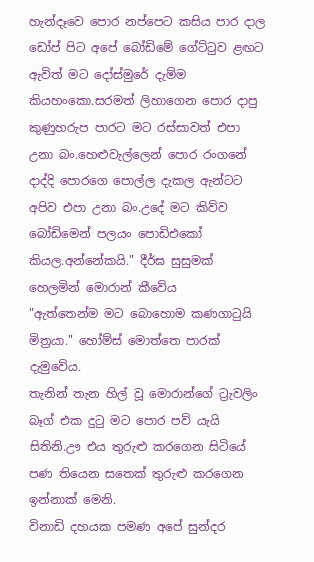හැන්දෑවෙ පොර නප්පෙට කසිය පාර දාල ඩෝප් පිට අපේ බෝඩිමේ ගේට්ටුව ළඟට ඇවිත් මට දෝස්මුරේ දැම්ම කියහංකො.සරමත් ලිහාගෙන පොර දාපු කුණුහරුප පාරට මට රස්සාවත් එපා උනා බං.හෙළුවැල්ලෙන් පොර රංගනේ දාද්දි පොරගෙ පොල්ල දැකල ඇන්ටට අපිව එපා උනා බං.උදේ මට කිව්ව බෝඩිමෙන් පලයං පොඩිඑකෝ කියල.අන්නේකයි." දීර්ඝ සුසුමක් හෙලමින් මොරාන් කීවේය
"ඇත්තෙන්ම මට බොහොම කණගාටුයි මිත්‍රයා." හෝම්ස් මොත්තෙ පාරක් දැමුවේය.
තැනින් තැන හිල් වූ මොරාන්ගේ ට්‍රැවලිං බෑග් එක දුටු මට පොර පව් යැයි සිතිනි.ඌ එය තුරුළු කරගෙන සිටියේ පණ තියෙන සතෙක් තුරුළු කරගෙන ඉන්නාක් මෙනි.
විනාඩි දහයක පමණ අපේ සුන්දර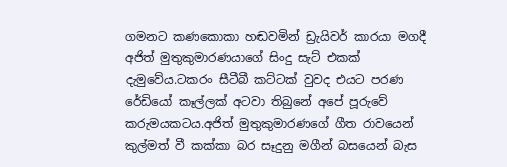ගමනට කණකොකා හඬවමින් ඩ්‍රැයිවර් කාරයා මගදී අජිත් මුතුකුමාරණයාගේ සිංදු සැට් එකක් දැමුවේය.ටකරං සීටීබී කට්ටක් වුවද එයට පරණ රේඩියෝ කෑල්ලක් අටවා තිබුනේ අපේ පූරුවේ කරුමයකටය.අජිත් මුතුකුමාරණගේ ගීත රාවයෙන් කුල්මත් වී කක්කා බර සෑදුනු මගීන් බසයෙන් බැස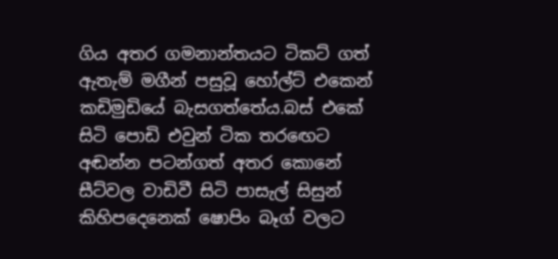ගිය අතර ගමනාන්තයට ටිකට් ගත් ඇතැම් මගීන් පසුවූ හෝල්ට් එකෙන් කඩිමුඩියේ බැසගත්තේය.බස් එකේ සිටි පොඩි එවුන් ටික තරඟෙට අඬන්න පටන්ගත් අතර කොනේ සීට්වල වාඩිවී සිටි පාසැල් සිසුන් කිහිපදෙනෙක් ෂොපිං බෑග් වලට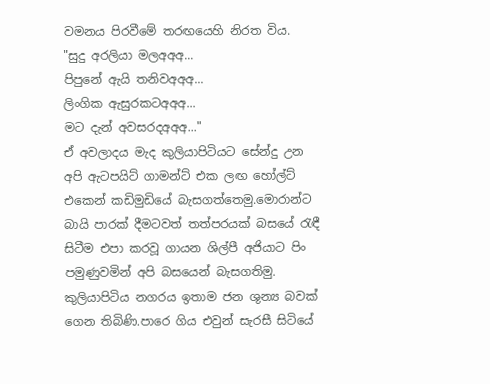වමනය පිරවීමේ තරඟයෙහි නිරත විය.
"සුදු අරලියා මලඅඅඅ...
පිපුනේ ඇයි තනිවඅඅඅ...
ලිංගික ඇසුරකටඅඅඅ...
මට දැන් අවසරදඅඅඅ..."
ඒ අවලාදය මැද කුලියාපිටියට සේන්දු උන අපි ඇටපයිට් ගාමන්ට් එක ලඟ හෝල්ට් එකෙන් කඩිමුඩියේ බැසගත්තෙමු.මොරාන්ට බායි පාරක් දීමටවත් තත්පරයක් බසයේ රැඳී සිටීම එපා කරවූ ගායන ශිල්පී අජියාට පිං පමුණුවමින් අපි බසයෙන් බැසගතිමු.
කුලියාපිටිය නගරය ඉතාම ජන ශුන්‍ය බවක් ගෙන තිබිණි.පාරෙ ගිය එවුන් සැරසී සිටියේ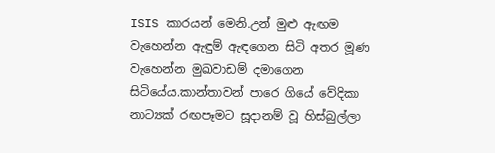ISIS කාරයන් මෙනි.උන් මුළු ඇඟම වැහෙන්න ඇඳුම් ඇඳගෙන සිටි අතර මූණ වැහෙන්න මුඛවාඩම් දමාගෙන සිටියේය.කාන්තාවන් පාරෙ ගියේ වේදිකා නාට්‍යක් රඟපෑමට සූදානම් වූ හිස්බුල්ලා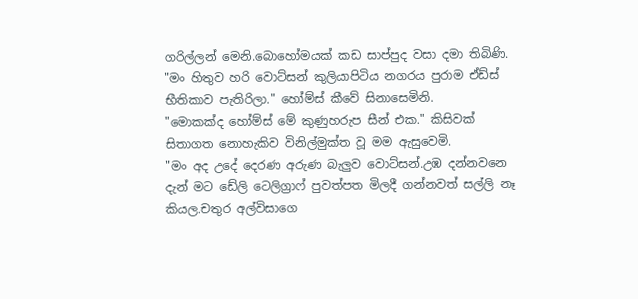ගරිල්ලන් මෙනි.බොහෝමයක් කඩ සාප්පුද වසා දමා තිබිණි.
"මං හිතුව හරි වොට්සන් කුලියාපිටිය නගරය පුරාම ඒඩ්ස් භීතිකාව පැතිරිලා." හෝම්ස් කීවේ සිනාසෙමිනි.
"මොකක්ද හෝම්ස් මේ කුණුහරුප සීන් එක." කිසිවක් සිතාගත නොහැකිව විනිල්මුක්ත වූ මම ඇසුවෙමි.
"මං අද උදේ දෙරණ අරුණ බැලුව වොට්සන්.උඹ දන්නවනෙ දැන් මට ඩේලි ටෙලිග්‍රාෆ් පුවත්පත මිලදී ගන්නවත් සල්ලි නෑ කියල.චතුර අල්විසාගෙ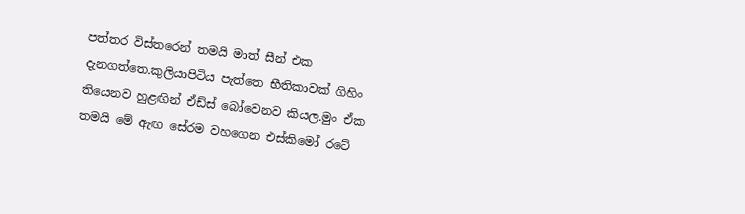පත්තර විස්තරෙන් තමයි මාත් සීන් එක දැනගත්තෙ.කුලියාපිටිය පැත්තෙ භීතිකාවක් ගිහිං තියෙනව හුළඟින් ඒඩ්ස් බෝවෙනව කියල.මුං ඒක තමයි මේ ඇඟ සේරම වහගෙන එස්කිමෝ රටේ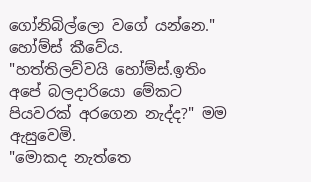ගෝනිබිල්ලො වගේ යන්නෙ." හෝම්ස් කීවේය.
"හත්තිලව්වයි හෝම්ස්.ඉතිං අපේ බලදාරියො මේකට පියවරක් අරගෙන නැද්ද?" මම ඇසුවෙමි.
"මොකද නැත්තෙ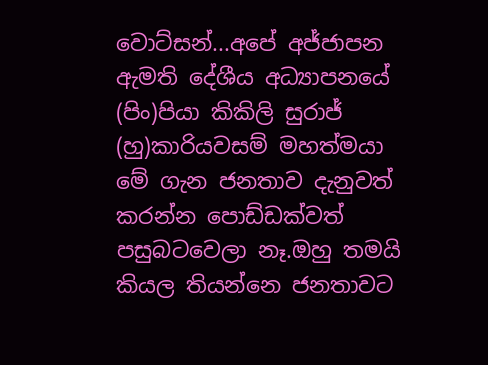වොට්සන්...අපේ අජ්ජාපන ඇමති දේශීය අධ්‍යාපනයේ (පිං)පියා කිකිලි සුරාජ් (හු)කාරියවසම් මහත්මයා මේ ගැන ජනතාව දැනුවත් කරන්න පොඩ්ඩක්වත් පසුබටවෙලා නෑ.ඔහු තමයි කියල තියන්නෙ ජනතාවට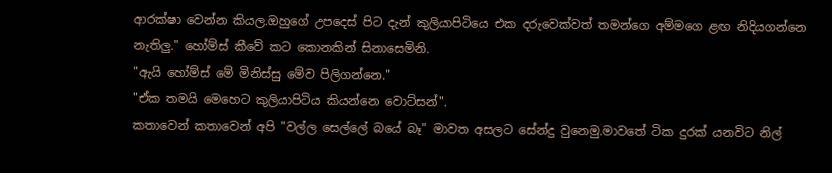ආරක්ෂා වෙන්න කියල.ඔහුගේ උපදෙස් පිට දැන් කුලියාපිටියෙ එක දරුවෙක්වත් තමන්ගෙ අම්මගෙ ළඟ නිදියගන්නෙ නැතිලු." හෝම්ස් කීවේ කට කොනකින් සිනාසෙමිනි.
"ඇයි හෝම්ස් මේ මිනිස්සු මේව පිලිගන්නෙ."
"ඒක තමයි මෙහෙට කුලියාපිටිය කියන්නෙ වොට්සන්".
කතාවෙන් කතාවෙන් අපි "වල්ල සෙල්ලේ බයේ බෑ" මාවත අසලට සේන්දු වුනෙමු.මාවතේ ටික දුරක් යනවිට නිල්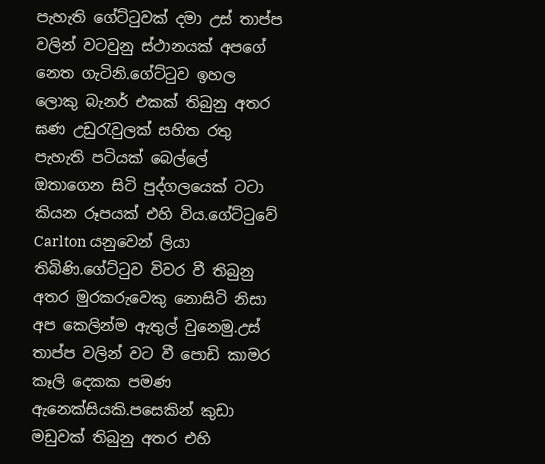පැහැති ගේට්ටුවක් දමා උස් තාප්ප වලින් වටවුනු ස්ථානයක් අපගේ නෙත ගැටිනි.ගේට්ටුව ඉහල ලොකු බැනර් එකක් තිබුනු අතර ඝණ උඩුරැවුලක් සහිත රතු පැහැති පටියක් බෙල්ලේ ඔතාගෙන සිටි පුද්ගලයෙක් ටටා කියන රූපයක් එහි විය.ගේට්ටුවේ Carlton යනුවෙන් ලියා තිබිණි.ගේට්ටුව විවර වී තිබුනු අතර මුරකරුවෙකු නොසිටි නිසා අප කෙලින්ම ඇතුල් වුනෙමු.උස් තාප්ප වලින් වට වී පොඩි කාමර කෑලි දෙකක පමණ ඇනෙක්සියකි.පසෙකින් කුඩා මඩුවක් තිබුනු අතර එහි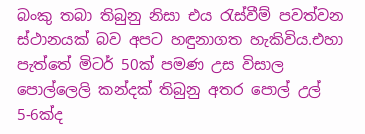බංකු තබා තිබුනු නිසා එය රැස්වීම් පවත්වන ස්ථානයක් බව අපට හඳුනාගත හැකිවිය.එහා පැත්තේ මිටර් 50ක් පමණ උස විසාල පොල්ලෙලි කන්දක් තිබුනු අතර පොල් උල් 5-6ක්ද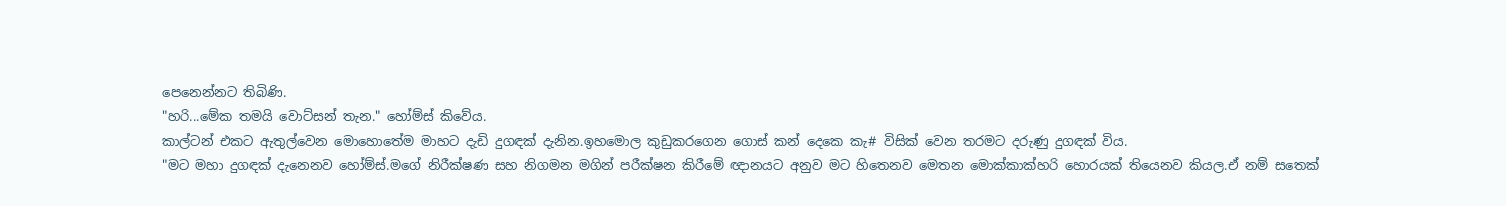පෙනෙන්නට තිබිණි.
"හරි...මේක තමයි වොට්සන් තැන." හෝම්ස් කිවේය.
කාල්ටන් එකට ඇතුල්වෙන මොහොතේම මාහට දැඩි දුගඳක් දැනින.ඉහමොල කුඩුකරගෙන ගොස් කන් දෙකෙ කැ# විසික් වෙන තරමට දරුණු දුගඳක් විය.
"මට මහා දුගඳක් දැනෙනව හෝම්ස්.මගේ නිරීක්ෂණ සහ නිගමන මගින් පරීක්ෂන කිරීමේ ඥානයට අනුව මට හිතෙනව මෙතන මොක්කාක්හරි හොරයක් තියෙනව කියල.ඒ නම් සතෙක්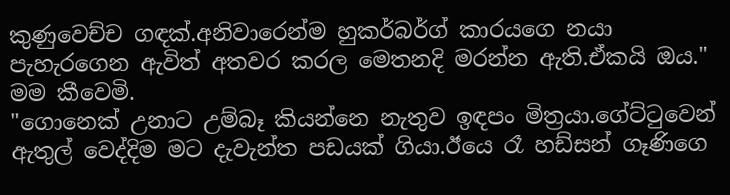කුණුවෙච්ච ගඳක්.අනිවාරෙන්ම හුකර්බර්ග් කාරයගෙ නයා පැහැරගෙන ඇවිත් අතවර කරල මෙතනදි මරන්න ඇති.ඒකයි ඔය." මම කීවෙමි.
"ගොනෙක් උනාට උම්බෑ කියන්නෙ නැතුව ඉඳපං මිත්‍රයා.ගේට්ටුවෙන් ඇතුල් වෙද්දිම මට දැවැන්ත පඩයක් ගියා.ඊයෙ රෑ හඩ්සන් ගෑණිගෙ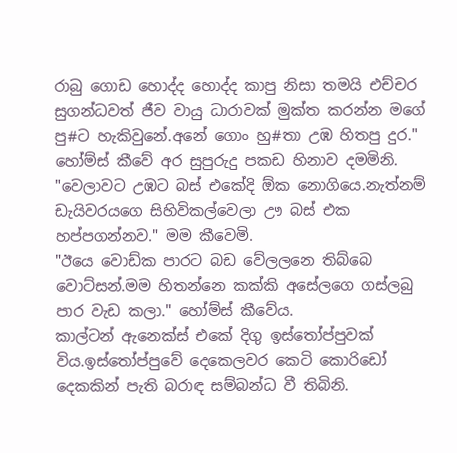රාබු ගොඩ හොද්ද හොද්ද කාපු නිසා තමයි එච්චර සුගන්ධවත් ජීව වායු ධාරාවක් මුක්ත කරන්න මගේ පු#ට හැකිවුනේ.අනේ ගොං හු#තා උඹ හිතපු දුර." හෝම්ස් කීවේ අර සුපුරුදු පකඩ හිනාව දමමිනි.
"වෙලාවට උඹට බස් එකේදි ඕක නොගියෙ.නැත්නම් ඩැයිවරයගෙ සිහිවිකල්වෙලා ඌ බස් එක හප්පගන්නව." මම කීවෙමි.
"ඊයෙ වොඩ්ක පාරට බඩ වේලලනෙ තිබ්බෙ වොට්සන්.මම හිතන්නෙ කක්කි අසේලගෙ ගස්ලබු පාර වැඩ කලා." හෝම්ස් කීවේය.
කාල්ටන් ඇනෙක්ස් එකේ දිගු ඉස්තෝප්පුවක් විය.ඉස්තෝප්පුවේ දෙකෙලවර කෙටි කොරිඩෝ දෙකකින් පැති බරාඳ සම්බන්ධ වී තිබිනි.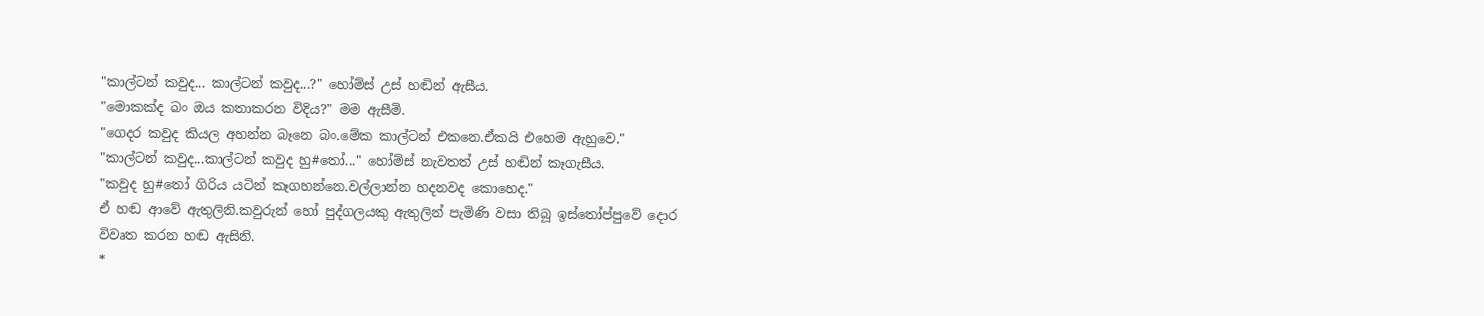"කාල්ටන් කවුද... කාල්ටන් කවුද...?" හෝම්ස් උස් හඬින් ඇසීය.
"මොකක්ද බං ඔය කතාකරන විදිය?" මම ඇසීමි.
"ගෙදර කවුද කියල අහන්න බෑනෙ බං.මේක කාල්ටන් එකනෙ.ඒකයි එහෙම ඇහුවෙ."
"කාල්ටන් කවුද...කාල්ටන් කවුද හු#තෝ..." හෝම්ස් නැවතත් උස් හඬින් කෑගැසීය.
"කවුද හු#තෝ ගිරිය යටින් කෑගහන්නෙ.වල්ලාන්න හදනවද කොහෙද."
ඒ හඬ ආවේ ඇතුලිනි.කවුරුන් හෝ පුද්ගලයකු ඇතුලින් පැමිණි වසා තිබූ ඉස්තෝප්පුවේ දොර විවෘත කරන හඬ ඇසිනි.
*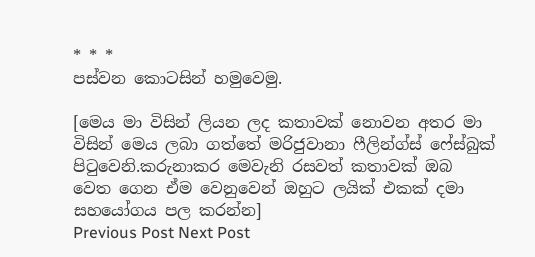* * *
පස්වන කොටසින් හමුවෙමු.

[මෙය මා විසින් ලියන ලද කතාවක් නොවන අතර මා විසින් මෙය ලබා ගත්තේ මරිජුවානා ෆීලින්ග්ස් ෆේස්බුක් පිටුවෙනි.කරුනාකර මෙවැනි රසවත් කතාවක් ඔබ වෙත ගෙන ඒම වෙනුවෙන් ඔහුට ලයික් එකක් දමා සහයෝගය පල කරන්න]
Previous Post Next Post